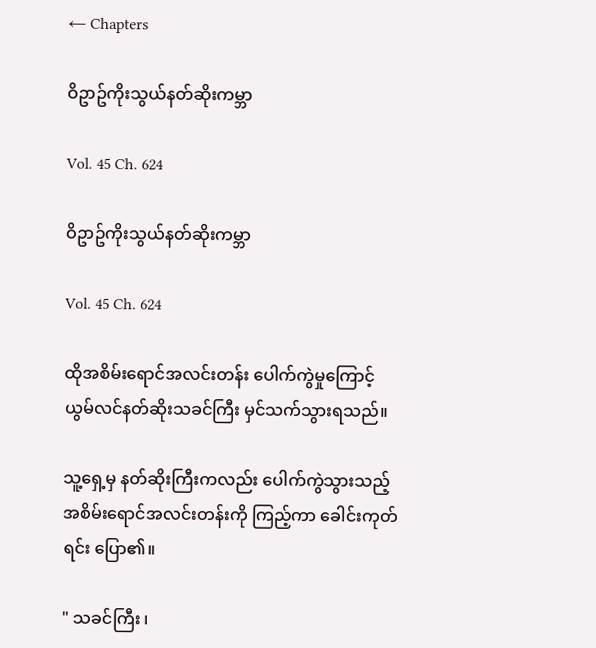← Chapters

ဝိဥာဥ်ကိုးသွယ်နတ်ဆိုးကမ္ဘာ

Vol. 45 Ch. 624

ဝိဥာဥ်ကိုးသွယ်နတ်ဆိုးကမ္ဘာ

Vol. 45 Ch. 624

ထိုအစိမ်းရောင်အလင်းတန်း ပေါက်ကွဲမှုကြောင့် ယွမ်လင်နတ်ဆိုးသခင်ကြီး မှင်သက်သွားရသည်။

သူ့ရှေ့မှ နတ်ဆိုးကြီးကလည်း ပေါက်ကွဲသွားသည့် အစိမ်းရောင်အလင်းတန်းကို ကြည့်ကာ ခေါင်းကုတ်ရင်း ပြော၏။

" သခင်ကြီး ၊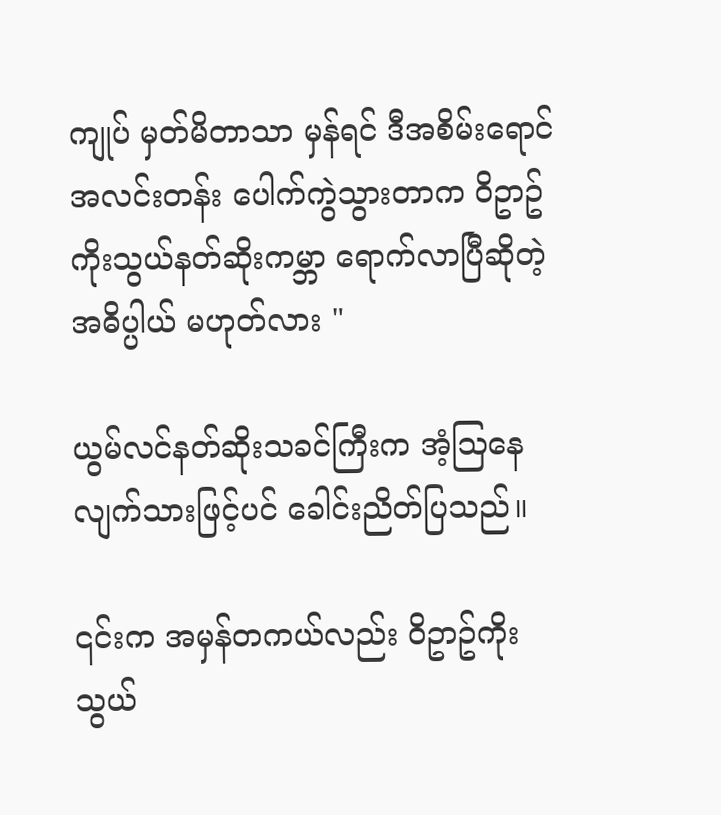ကျုပ် မှတ်မိတာသာ မှန်ရင် ဒီအစိမ်းရောင်အလင်းတန်း ပေါက်ကွဲသွားတာက ဝိဥာဥ်ကိုးသွယ်နတ်ဆိုးကမ္ဘာ ရောက်လာပြီဆိုတဲ့ အဓိပ္ပါယ် မဟုတ်လား "

ယွမ်လင်နတ်ဆိုးသခင်ကြီးက အံ့သြနေလျက်သားဖြင့်ပင် ခေါင်းညိတ်ပြသည်။

၎င်းက အမှန်တကယ်လည်း ဝိဥာဥ်ကိုးသွယ်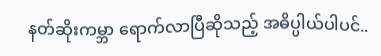နတ်ဆိုးကမ္ဘာ ရောက်လာပြီဆိုသည့် အဓိပ္ပါယ်ပါပင်..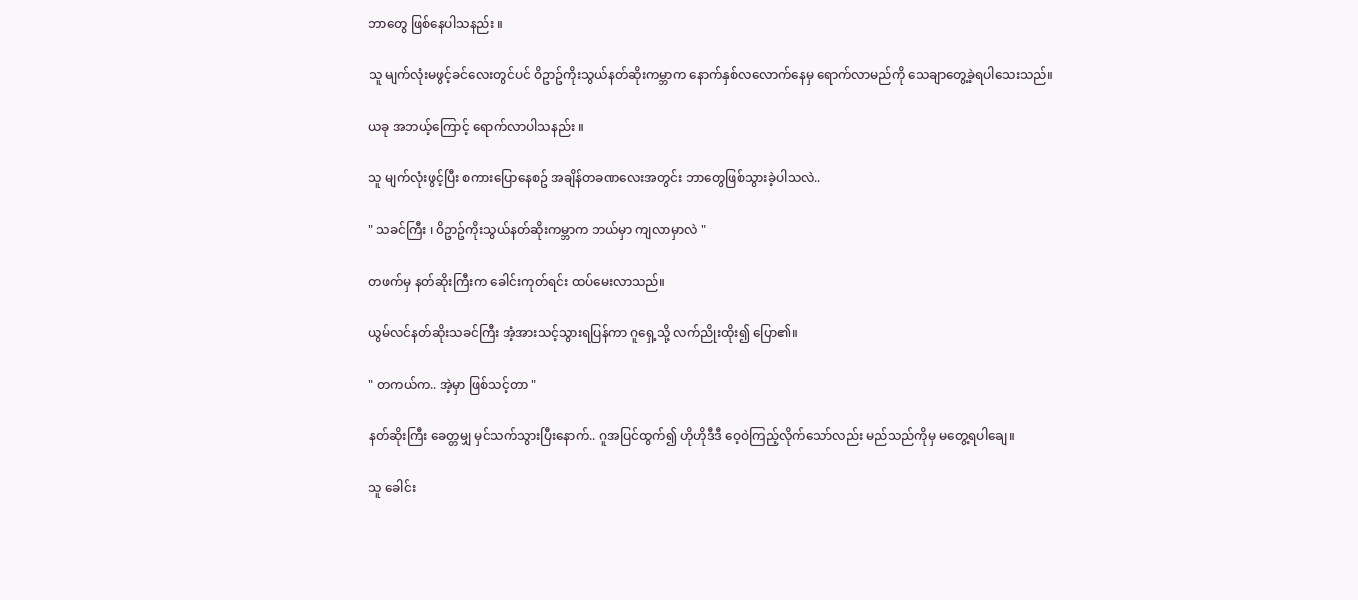ဘာတွေ ဖြစ်နေပါသနည်း ။

သူ မျက်လုံးမဖွင့်ခင်လေးတွင်ပင် ဝိဥာဥ်ကိုးသွယ်နတ်ဆိုးကမ္ဘာက နောက်နှစ်လလောက်နေမှ ရောက်လာမည်ကို သေချာတွေ့ခဲ့ရပါသေးသည်။

ယခု အဘယ့်ကြောင့် ရောက်လာပါသနည်း ။

သူ မျက်လုံးဖွင့်ပြီး စကားပြောနေစဥ် အချိန်တခဏလေးအတွင်း ဘာတွေဖြစ်သွားခဲ့ပါသလဲ..

" သခင်ကြီး ၊ ဝိဥာဥ်ကိုးသွယ်နတ်ဆိုးကမ္ဘာက ဘယ်မှာ ကျလာမှာလဲ "

တဖက်မှ နတ်ဆိုးကြီးက ခေါင်းကုတ်ရင်း ထပ်မေးလာသည်။

ယွမ်လင်နတ်ဆိုးသခင်ကြီး အံ့အားသင့်သွားရပြန်ကာ ဂူရှေ့သို့ လက်ညိုးထိုး၍ ပြော၏။

" တကယ်က.. အဲ့မှာ ဖြစ်သင့်တာ "

နတ်ဆိုးကြီး ခေတ္တမျှ မှင်သက်သွားပြီးနောက်.. ဂူအပြင်ထွက်၍ ဟိုဟိုဒီဒီ ဝေ့ဝဲကြည့်လိုက်သော်လည်း မည်သည်ကိုမှ မတွေ့ရပါချေ။

သူ ခေါင်း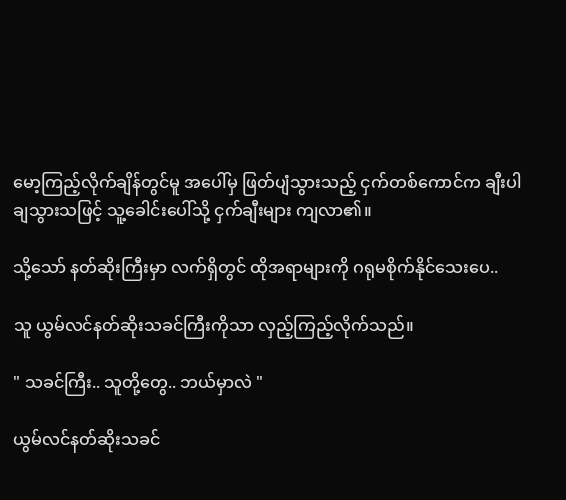မော့ကြည့်လိုက်ချိန်တွင်မူ အပေါ်မှ ဖြတ်ပျံသွားသည့် ငှက်တစ်ကောင်က ချီးပါချသွားသဖြင့် သူ့ခေါင်းပေါ်သို့ ငှက်ချီးများ ကျလာ၏။

သို့သော် နတ်ဆိုးကြီးမှာ လက်ရှိတွင် ထိုအရာများကို ဂရုမစိုက်နိုင်သေးပေ..

သူ ယွမ်လင်နတ်ဆိုးသခင်ကြီးကိုသာ လှည့်ကြည့်လိုက်သည်။

" သခင်ကြီး.. သူတို့တွေ.. ဘယ်မှာလဲ "

ယွမ်လင်နတ်ဆိုးသခင်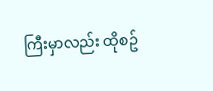ကြီးမှာလည်း ထိုစဥ်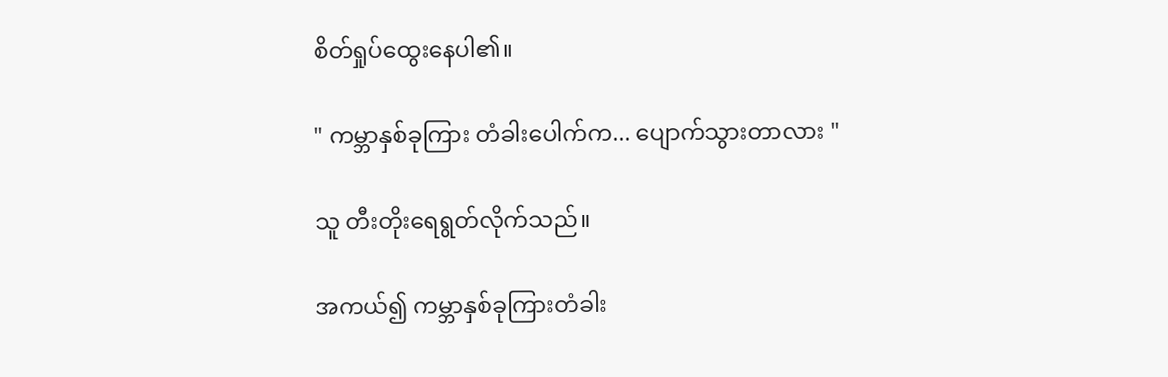စိတ်ရှုပ်ထွေးနေပါ၏။

" ကမ္ဘာနှစ်ခုကြား တံခါးပေါက်က... ပျောက်သွားတာလား "

သူ တီးတိုးရေရွတ်လိုက်သည်။

အကယ်၍ ကမ္ဘာနှစ်ခုကြားတံခါး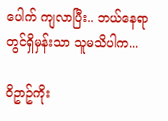ပေါက် ကျလာပြီး.. ဘယ်နေရာတွင်ရှိမှန်းသာ သူမသိပါက...

ဝိဥာဥ်ကိုး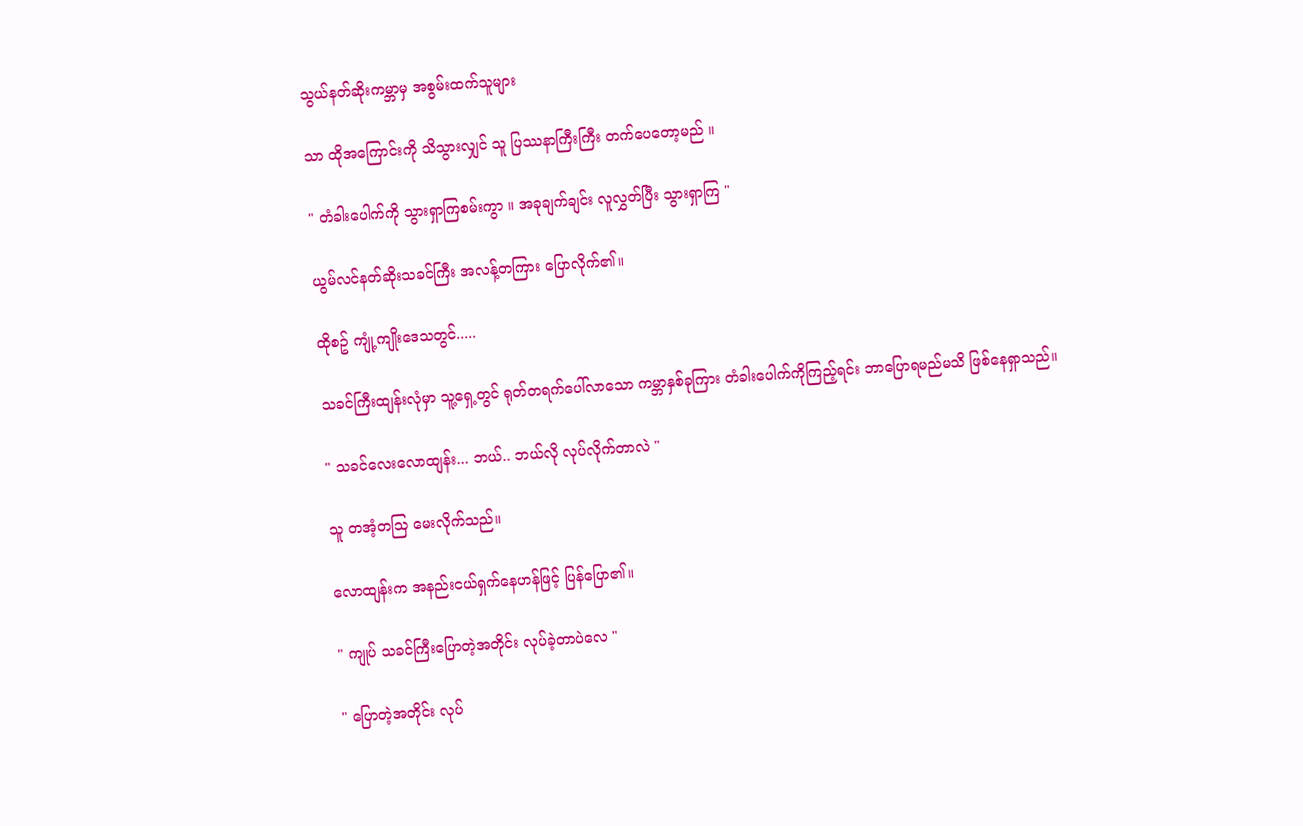သွယ်နတ်ဆိုးကမ္ဘာမှ အစွမ်းထက်သူများ

သာ ထိုအကြောင်းကို သိသွားလျှင် သူ ပြဿနာကြီးကြီး တက်ပေတော့မည် ။

" တံခါးပေါက်ကို သွားရှာကြစမ်းကွာ ။ အခုချက်ချင်း လူလွှတ်ပြီး သွားရှာကြ "

ယွမ်လင်နတ်ဆိုးသခင်ကြီး အလန့်တကြား ပြောလိုက်၏။

ထိုစဥ် ကျုံ့ကျိုးဒေသတွင်.....

သခင်ကြီးထျန်းလုံမှာ သူ့ရှေ့တွင် ရုတ်တရက်ပေါ်လာသော ကမ္ဘာနှစ်ခုကြား တံခါးပေါက်ကိုကြည့်ရင်း ဘာပြောရမည်မသိ ဖြစ်နေရှာသည်။

" သခင်လေးလောထျန်း... ဘယ်.. ဘယ်လို လုပ်လိုက်တာလဲ "

သူ တအံ့တသြ မေးလိုက်သည်။

လောထျန်းက အနည်းငယ်ရှက်နေဟန်ဖြင့် ပြန်ပြော၏။

" ကျုပ် သခင်ကြီးပြောတဲ့အတိုင်း လုပ်ခဲ့တာပဲလေ "

" ပြောတဲ့အတိုင်း လုပ်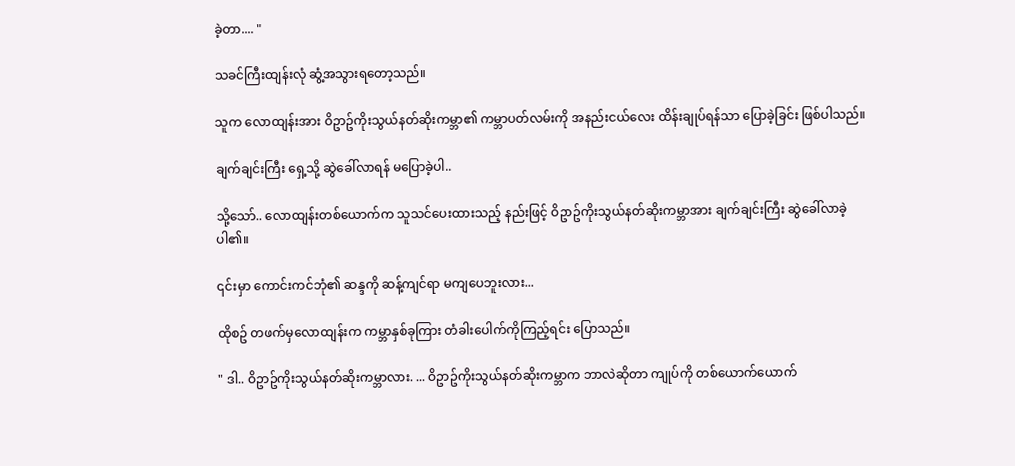ခဲ့တာ.... "

သခင်ကြီးထျန်းလုံ ဆွံ့အသွားရတော့သည်။

သူက လောထျန်းအား ဝိဥာဥ်ကိုးသွယ်နတ်ဆိုးကမ္ဘာ၏ ကမ္ဘာပတ်လမ်းကို အနည်းငယ်လေး ထိန်းချုပ်ရန်သာ ပြောခဲ့ခြင်း ဖြစ်ပါသည်။

ချက်ချင်းကြီး ရှေ့သို့ ဆွဲခေါ်လာရန် မပြောခဲ့ပါ..

သို့သော်.. လောထျန်းတစ်ယောက်က သူသင်ပေးထားသည့် နည်းဖြင့် ဝိဥာဥ်ကိုးသွယ်နတ်ဆိုးကမ္ဘာအား ချက်ချင်းကြီး ဆွဲခေါ်လာခဲ့ပါ၏။

၎င်းမှာ ကောင်းကင်ဘုံ၏ ဆန္ဒကို ဆန့်ကျင်ရာ မကျပေဘူးလား...

ထိုစဥ် တဖက်မှလောထျန်းက ကမ္ဘာနှစ်ခုကြား တံခါးပေါက်ကိုကြည့်ရင်း ပြောသည်။

" ဒါ.. ဝိဥာဥ်ကိုးသွယ်နတ်ဆိုးကမ္ဘာလား. ... ဝိဥာဥ်ကိုးသွယ်နတ်ဆိုးကမ္ဘာက ဘာလဲဆိုတာ ကျုပ်ကို တစ်ယောက်ယောက်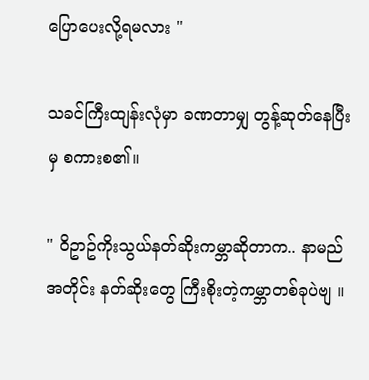ပြောပေးလို့ရမလား "

သခင်ကြီးထျန်းလုံမှာ ခဏတာမျှ တွန့်ဆုတ်နေပြီးမှ စကားစ၏။

" ဝိဥာဥ်ကိုးသွယ်နတ်ဆိုးကမ္ဘာဆိုတာက.. နာမည်အတိုင်း နတ်ဆိုးတွေ ကြီးစိုးတဲ့ကမ္ဘာတစ်ခုပဲဗျ ။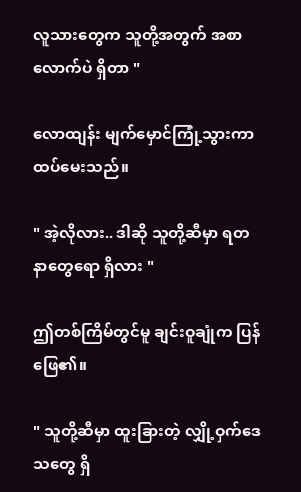လူသားတွေက သူတို့အတွက် အစာလောက်ပဲ ရှိတာ "

လောထျန်း မျက်မှောင်ကြုံ့သွားကာ ထပ်မေးသည်။

" အဲ့လိုလား.. ဒါဆို သူတို့ဆီမှာ ရတနာတွေရော ရှိလား "

ဤတစ်ကြိမ်တွင်မူ ချင်းဝူချုံက ပြန်ဖြေ၏။

" သူတို့ဆီမှာ ထူးခြားတဲ့ လျှို့ဝှက်ဒေသတွေ ရှိ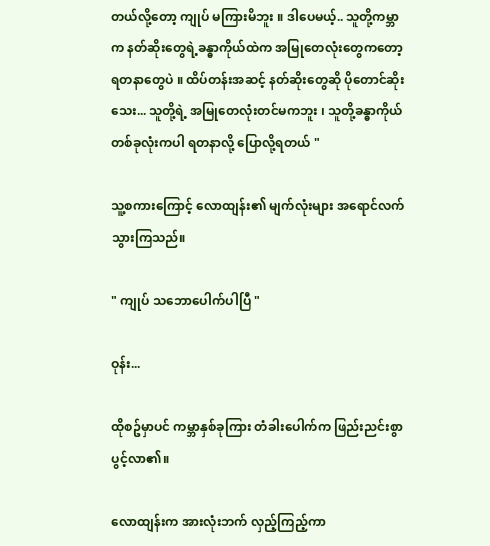တယ်လို့တော့ ကျုပ် မကြားမိဘူး ။ ဒါပေမယ့်.. သူတို့ကမ္ဘာက နတ်ဆိုးတွေရဲ့ခန္ဓာကိုယ်ထဲက အမြုတေလုံးတွေကတော့ ရတနာတွေပဲ ။ ထိပ်တန်းအဆင့် နတ်ဆိုးတွေဆို ပိုတောင်ဆိုးသေး... သူတို့ရဲ့ အမြုတေလုံးတင်မကဘူး ၊ သူတို့ခန္ဓာကိုယ် တစ်ခုလုံးကပါ ရတနာလို့ ပြောလို့ရတယ် "

သူ့စကားကြောင့် လောထျန်း၏ မျက်လုံးများ အရောင်လက်သွားကြသည်။

" ကျုပ် သဘောပေါက်ပါပြီ "

ဝုန်း...

ထိုစဥ်မှာပင် ကမ္ဘာနှစ်ခုကြား တံခါးပေါက်က ဖြည်းညင်းစွာ ပွင့်လာ၏။

လောထျန်းက အားလုံးဘက် လှည့်ကြည့်ကာ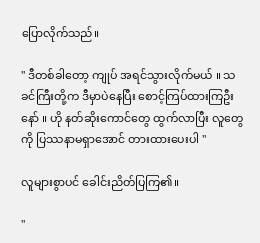ပြောလိုက်သည်။

" ဒီတစ်ခါတော့ ကျုပ် အရင်သွားလိုက်မယ် ။ သခင်ကြီးတို့က ဒီမှာပဲနေပြီး စောင့်ကြပ်ထားကြဦးနော် ။ ဟို နတ်ဆိုးကောင်တွေ ထွက်လာပြီး လူတွေကို ပြဿနာမရှာအောင် တားထားပေးပါ "

လူများစွာပင် ခေါင်းညိတ်ပြကြ၏။

"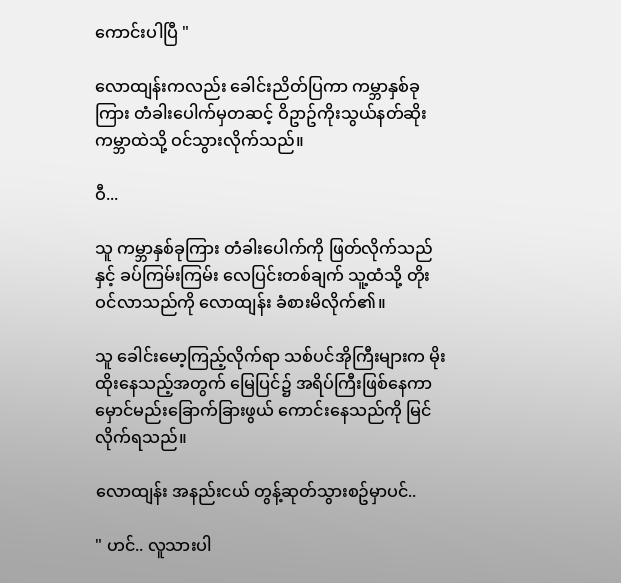ကောင်းပါပြီ "

လောထျန်းကလည်း ခေါင်းညိတ်ပြကာ ကမ္ဘာနှစ်ခုကြား တံခါးပေါက်မှတဆင့် ဝိဥာဥ်ကိုးသွယ်နတ်ဆိုးကမ္ဘာထဲသို့ ဝင်သွားလိုက်သည်။

ဝီ...

သူ ကမ္ဘာနှစ်ခုကြား တံခါးပေါက်ကို ဖြတ်လိုက်သည်နှင့် ခပ်ကြမ်းကြမ်း လေပြင်းတစ်ချက် သူ့ထံသို့ တိုးဝင်လာသည်ကို လောထျန်း ခံစားမိလိုက်၏။

သူ ခေါင်းမော့ကြည့်လိုက်ရာ သစ်ပင်အိုကြီးများက မိုးထိုးနေသည့်အတွက် မြေပြင်၌ အရိပ်ကြီးဖြစ်နေကာ မှောင်မည်းခြောက်ခြားဖွယ် ကောင်းနေသည်ကို မြင်လိုက်ရသည်။

လောထျန်း အနည်းငယ် တွန့်ဆုတ်သွားစဥ်မှာပင်..

" ဟင်.. လူသားပါ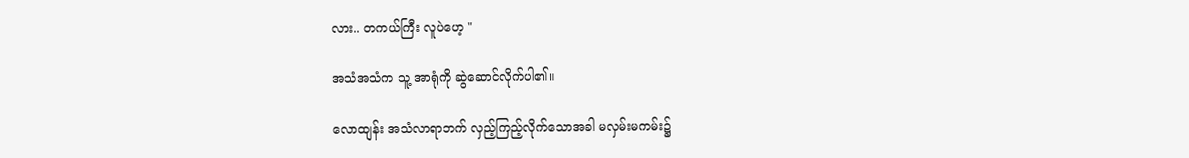လား.. တကယ်ကြီး လူပဲဟေ့ "

အသံအသံက သူ့ အာရုံကို ဆွဲဆောင်လိုက်ပါ၏။

လောထျန်း အသံလာရာဘက် လှည့်ကြည့်လိုက်သောအခါ မလှမ်းမကမ်း၌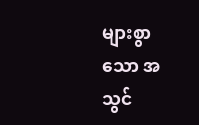များစွာသော အသွင်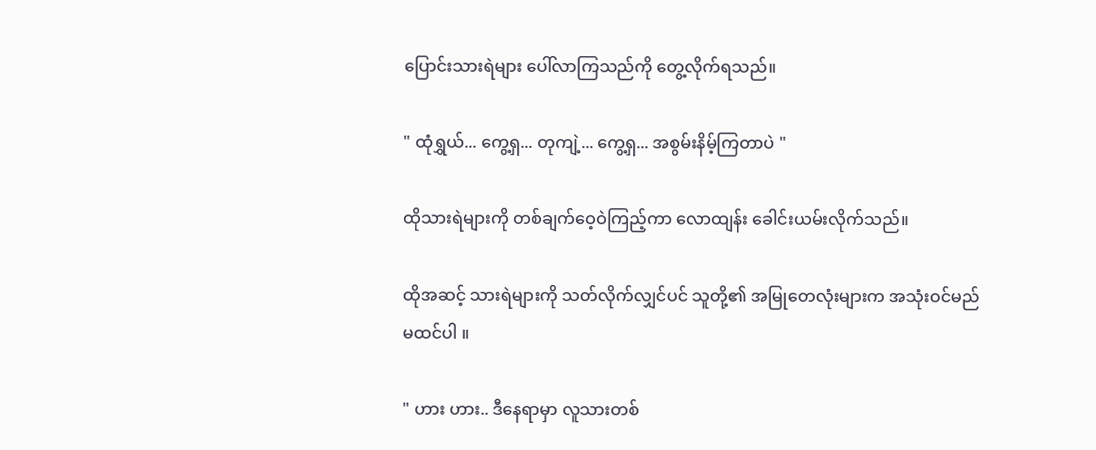ပြောင်းသားရဲများ ပေါ်လာကြသည်ကို တွေ့လိုက်ရသည်။

" ထုံရွှယ်... ကွေ့ရှ... တုကျဲ့... ကွေ့ရှ... အစွမ်းနိမ့်ကြတာပဲ "

ထိုသားရဲများကို တစ်ချက်ဝေ့ဝဲကြည့်ကာ လောထျန်း ခေါင်းယမ်းလိုက်သည်။

ထိုအဆင့် သားရဲများကို သတ်လိုက်လျှင်ပင် သူတို့၏ အမြုတေလုံးများက အသုံးဝင်မည် မထင်ပါ ။

" ဟား ဟား.. ဒီနေရာမှာ လူသားတစ်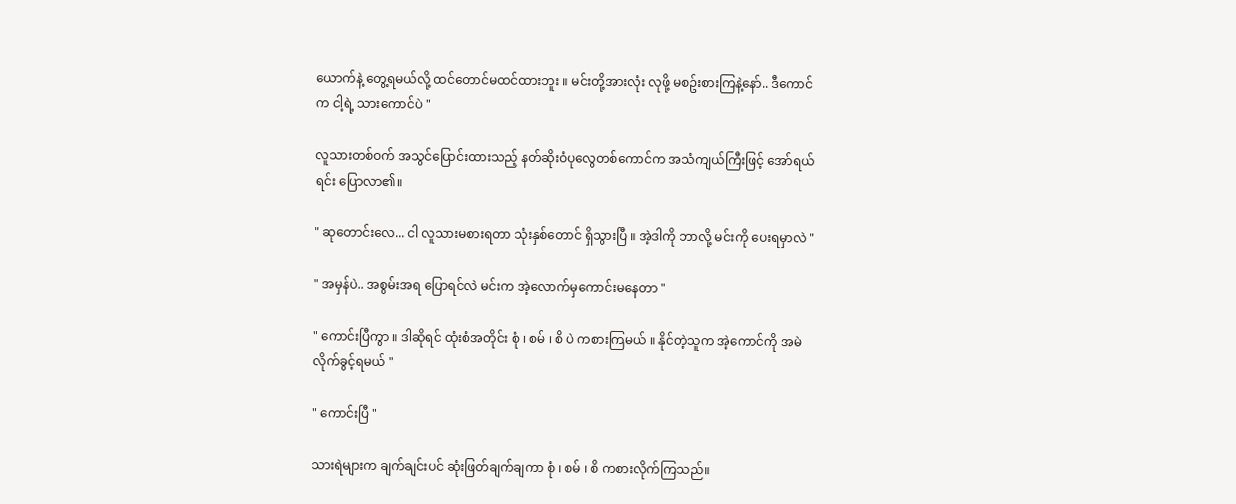ယောက်နဲ့ တွေ့ရမယ်လို့ ထင်တောင်မထင်ထားဘူး ။ မင်းတို့အားလုံး လုဖို့ မစဥ်းစားကြနဲ့နော်.. ဒီကောင်က ငါ့ရဲ့ သားကောင်ပဲ "

လူသားတစ်ဝက် အသွင်ပြောင်းထားသည့် နတ်ဆိုးဝံပုလွေတစ်ကောင်က အသံကျယ်ကြီးဖြင့် အော်ရယ်ရင်း ပြောလာ၏။

" ဆုတောင်းလေ... ငါ လူသားမစားရတာ သုံးနှစ်တောင် ရှိသွားပြီ ။ အဲ့ဒါကို ဘာလို့ မင်းကို ပေးရမှာလဲ "

" အမှန်ပဲ.. အစွမ်းအရ ပြောရင်လဲ မင်းက အဲ့လောက်မှကောင်းမနေတာ "

" ကောင်းပြီကွာ ။ ဒါဆိုရင် ထုံးစံအတိုင်း စုံ ၊ စမ် ၊ စိ ပဲ ကစားကြမယ် ။ နိုင်တဲ့သူက အဲ့ကောင်ကို အမဲလိုက်ခွင့်ရမယ် "

" ကောင်းပြီ "

သားရဲများက ချက်ချင်းပင် ဆုံးဖြတ်ချက်ချကာ စုံ ၊ စမ် ၊ စိ ကစားလိုက်ကြသည်။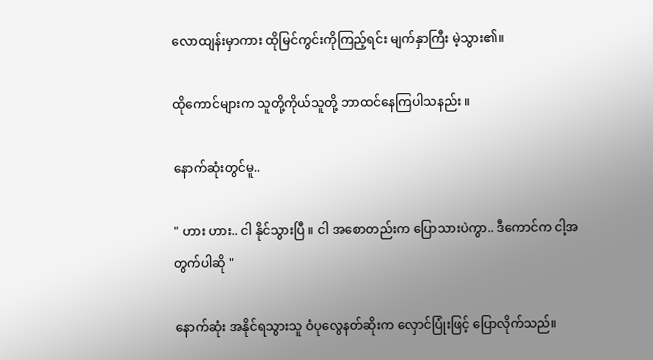လောထျန်းမှာကား ထိုမြင်ကွင်းကိုကြည့်ရင်း မျက်နှာကြီး မဲ့သွား၏။

ထိုကောင်များက သူတို့ကိုယ်သူတို့ ဘာထင်နေကြပါသနည်း ။

နောက်ဆုံးတွင်မူ..

" ဟား ဟား.. ငါ နိုင်သွားပြီ ။ ငါ အစောတည်းက ပြောသားပဲကွာ.. ဒီကောင်က ငါ့အတွက်ပါဆို "

နောက်ဆုံး အနိုင်ရသွားသူ ဝံပုလွေနတ်ဆိုးက လှောင်ပြုံးဖြင့် ပြောလိုက်သည်။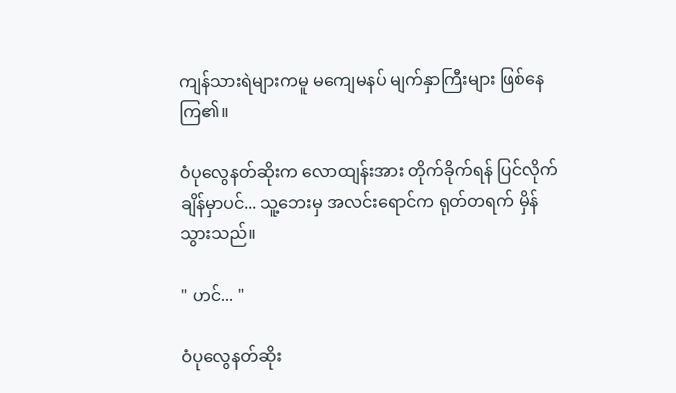ကျန်သားရဲများကမူ မကျေမနပ် မျက်နှာကြီးများ ဖြစ်နေကြ၏။

ဝံပုလွေနတ်ဆိုးက လောထျန်းအား တိုက်ခိုက်ရန် ပြင်လိုက်ချိန်မှာပင်... သူ့ဘေးမှ အလင်းရောင်က ရုတ်တရက် မှိန်သွားသည်။

" ဟင်... "

ဝံပုလွေနတ်ဆိုး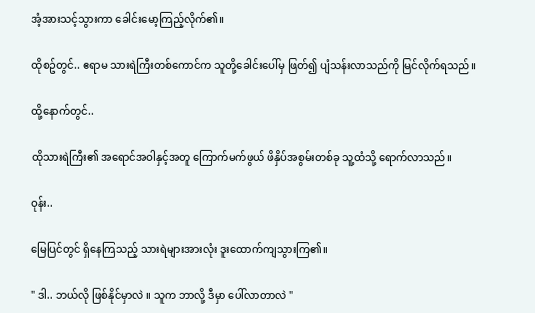အံ့အားသင့်သွားကာ ခေါင်းမော့ကြည့်လိုက်၏။

ထိုစဥ်တွင်.. ဧရာမ သားရဲကြီးတစ်ကောင်က သူတို့ခေါင်းပေါ်မှ ဖြတ်၍ ပျံသန်းလာသည်ကို မြင်လိုက်ရသည်။

ထို့နောက်တွင်..

ထိုသားရဲကြီး၏ အရောင်အဝါနှင့်အတူ ကြောက်မက်ဖွယ် ဖိနှိပ်အစွမ်းတစ်ခု သူ့ထံသို့ ရောက်လာသည်။

ဝုန်း..

မြေပြင်တွင် ရှိနေကြသည့် သားရဲများအားလုံး ဒူးထောက်ကျသွားကြ၏။

" ဒါ.. ဘယ်လို ဖြစ်နိုင်မှာလဲ ။ သူက ဘာလို့ ဒီမှာ ပေါ်လာတာလဲ "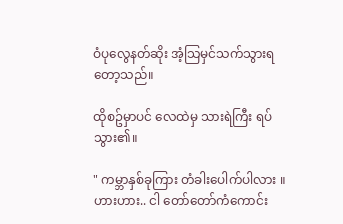ဝံပုလွေနတ်ဆိုး အံ့သြမှင်သက်သွားရတော့သည်။

ထိုစဥ်မှာပင် လေထဲမှ သားရဲကြီး ရပ်သွား၏။

" ကမ္ဘာနှစ်ခုကြား တံခါးပေါက်ပါလား ။ ဟားဟား.. ငါ တော်တော်ကံကောင်း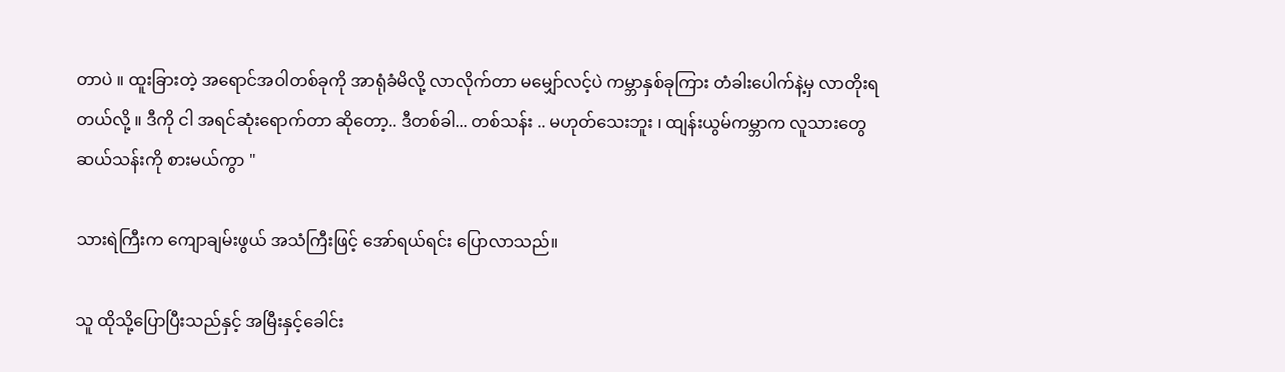တာပဲ ။ ထူးခြားတဲ့ အရောင်အဝါတစ်ခုကို အာရုံခံမိလို့ လာလိုက်တာ မမျှော်လင့်ပဲ ကမ္ဘာနှစ်ခုကြား တံခါးပေါက်နဲ့မှ လာတိုးရတယ်လို့ ။ ဒီကို ငါ အရင်ဆုံးရောက်တာ ဆိုတော့.. ဒီတစ်ခါ... တစ်သန်း .. မဟုတ်သေးဘူး ၊ ထျန်းယွမ်ကမ္ဘာက လူသားတွေ ဆယ်သန်းကို စားမယ်ကွာ "

သားရဲကြီးက ကျောချမ်းဖွယ် အသံကြီးဖြင့် အော်ရယ်ရင်း ပြောလာသည်။

သူ ထိုသို့ပြောပြီးသည်နှင့် အမြီးနှင့်ခေါင်း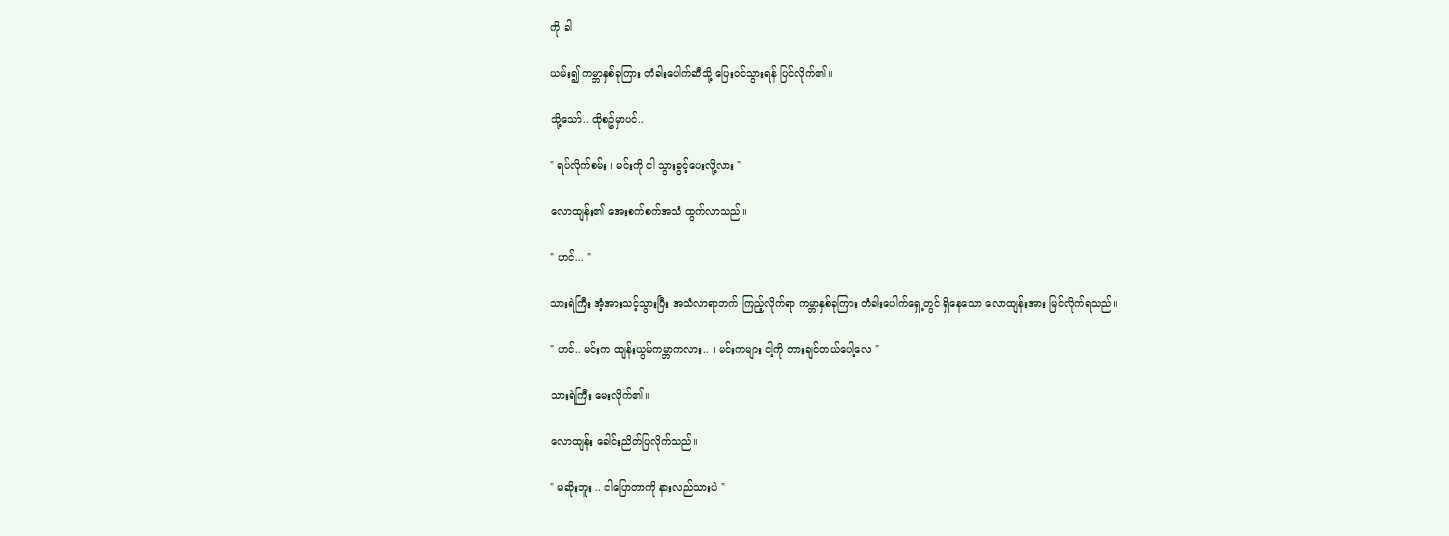ကို ခါ

ယမ်း၍ ကမ္ဘာနှစ်ခုကြား တံခါးပေါက်ဆီသို့ ပြေးဝင်သွားရန် ပြင်လိုက်၏။

သို့သော်.. ထိုစဥ်မှာပင်..

" ရပ်လိုက်စမ်း ၊ မင်းကို ငါ သွားခွင့်ပေးလို့လား "

လောထျန်း၏ အေးစက်စက်အသံ ထွက်လာသည်။

" ဟင်... "

သားရဲကြီး အံ့အားသင့်သွားပြီး အသံလာရာဘက် ကြည့်လိုက်ရာ ကမ္ဘာနှစ်ခုကြား တံခါးပေါက်ရှေ့တွင် ရှိနေသော လောထျန်းအား မြင်လိုက်ရသည်။

" ဟင်.. မင်းက ထျန်းယွမ်ကမ္ဘာကလား.. ၊ မင်းကများ ငါ့ကို တားချင်တယ်ပေါ့လေ "

သားရဲကြီး မေးလိုက်၏။

လောထျန်း ခေါင်းညိတ်ပြလိုက်သည်။

" မဆိုးဘူး .. ငါပြောတာကို နားလည်သားပဲ "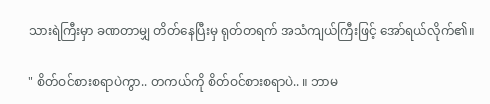သားရဲကြီးမှာ ခဏတာမျှ တိတ်နေပြီးမှ ရုတ်တရက် အသံကျယ်ကြီးဖြင့် အော်ရယ်လိုက်၏။

" စိတ်ဝင်စားစရာပဲကွာ.. တကယ်ကို စိတ်ဝင်စားစရာပဲ.. ။ ဘာမ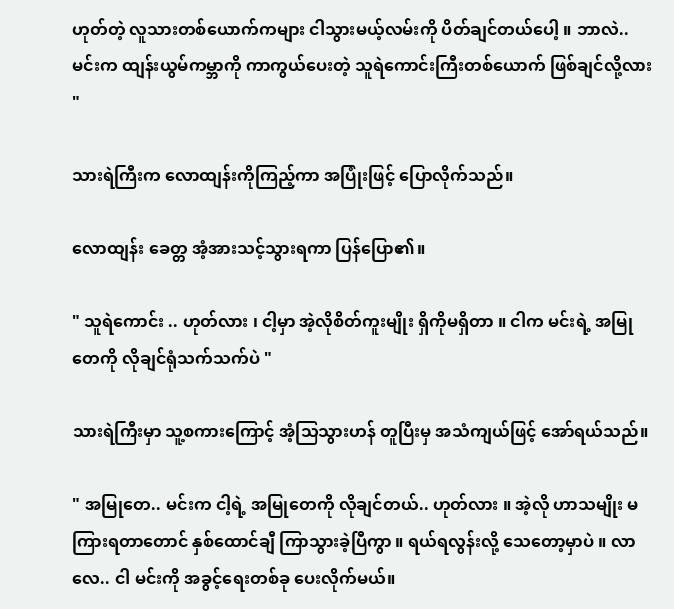ဟုတ်တဲ့ လူသားတစ်ယောက်ကများ ငါသွားမယ့်လမ်းကို ပိတ်ချင်တယ်ပေါ့ ။ ဘာလဲ.. မင်းက ထျန်းယွမ်ကမ္ဘာကို ကာကွယ်ပေးတဲ့ သူရဲကောင်းကြီးတစ်ယောက် ဖြစ်ချင်လို့လား "

သားရဲကြီးက လောထျန်းကိုကြည့်ကာ အပြုံးဖြင့် ပြောလိုက်သည်။

လောထျန်း ခေတ္တ အံ့အားသင့်သွားရကာ ပြန်ပြော၏။

" သူရဲကောင်း .. ဟုတ်လား ၊ ငါ့မှာ အဲ့လိုစိတ်ကူးမျိုး ရှိကိုမရှိတာ ။ ငါက မင်းရဲ့ အမြုတေကို လိုချင်ရုံသက်သက်ပဲ "

သားရဲကြီးမှာ သူ့စကားကြောင့် အံ့သြသွားဟန် တူပြီးမှ အသံကျယ်ဖြင့် အော်ရယ်သည်။

" အမြုတေ.. မင်းက ငါ့ရဲ့ အမြုတေကို လိုချင်တယ်.. ဟုတ်လား ။ အဲ့လို ဟာသမျိုး မကြားရတာတောင် နှစ်ထောင်ချီ ကြာသွားခဲ့ပြီကွာ ။ ရယ်ရလွန်းလို့ သေတော့မှာပဲ ။ လာလေ.. ငါ မင်းကို အခွင့်ရေးတစ်ခု ပေးလိုက်မယ်။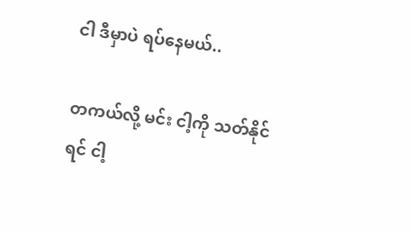ငါ ဒီမှာပဲ ရပ်နေမယ်..

တကယ်လို့ မင်း ငါ့ကို သတ်နိုင်ရင် ငါ့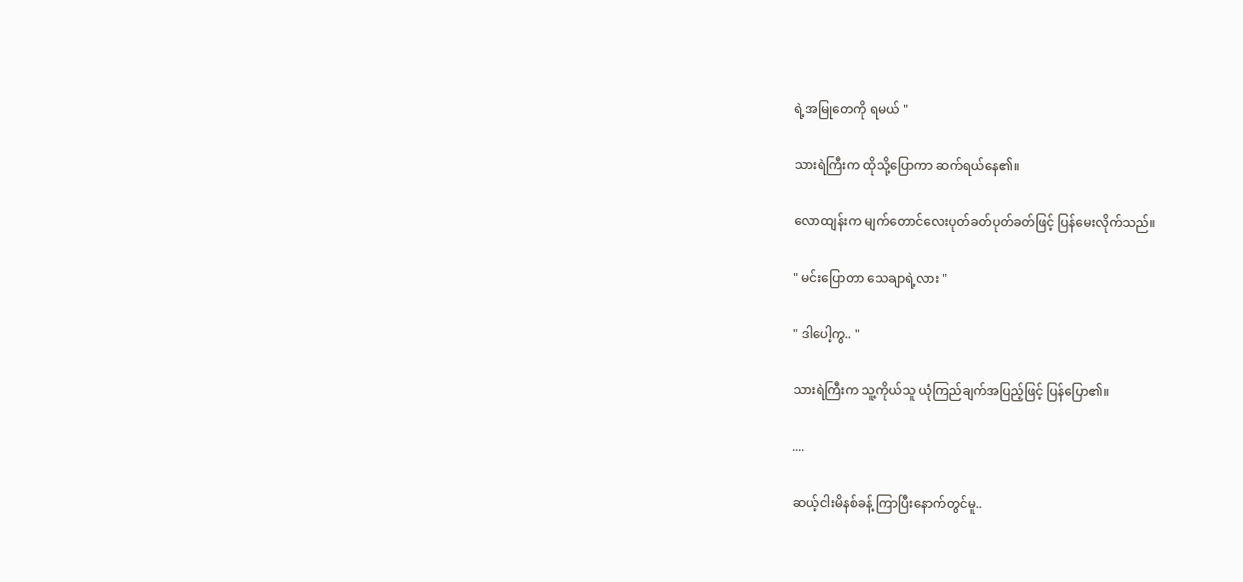ရဲ့အမြုတေကို ရမယ် "

သားရဲကြီးက ထိုသို့ပြောကာ ဆက်ရယ်နေ၏။

လောထျန်းက မျက်တောင်လေးပုတ်ခတ်ပုတ်ခတ်ဖြင့် ပြန်မေးလိုက်သည်။

" မင်းပြောတာ သေချာရဲ့လား "

" ဒါပေါ့ကွ.. "

သားရဲကြီးက သူ့ကိုယ်သူ ယုံကြည်ချက်အပြည့်ဖြင့် ပြန်ပြော၏။

....

ဆယ့်ငါးမိနစ်ခန့် ကြာပြီးနောက်တွင်မူ..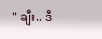" ချီး.. ဒီ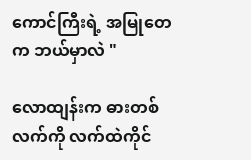ကောင်ကြီးရဲ့ အမြုတေက ဘယ်မှာလဲ "

လောထျန်းက ဓားတစ်လက်ကို လက်ထဲကိုင်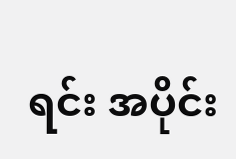ရင်း အပိုင်း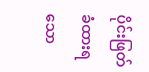ပိုင်းဖြတ်ခံထားရသော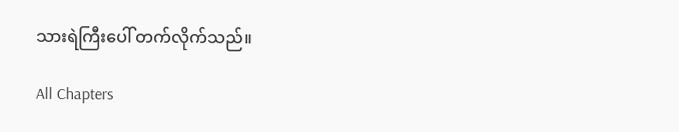သားရဲကြီးပေါ် တက်လိုက်သည်။

All Chapters